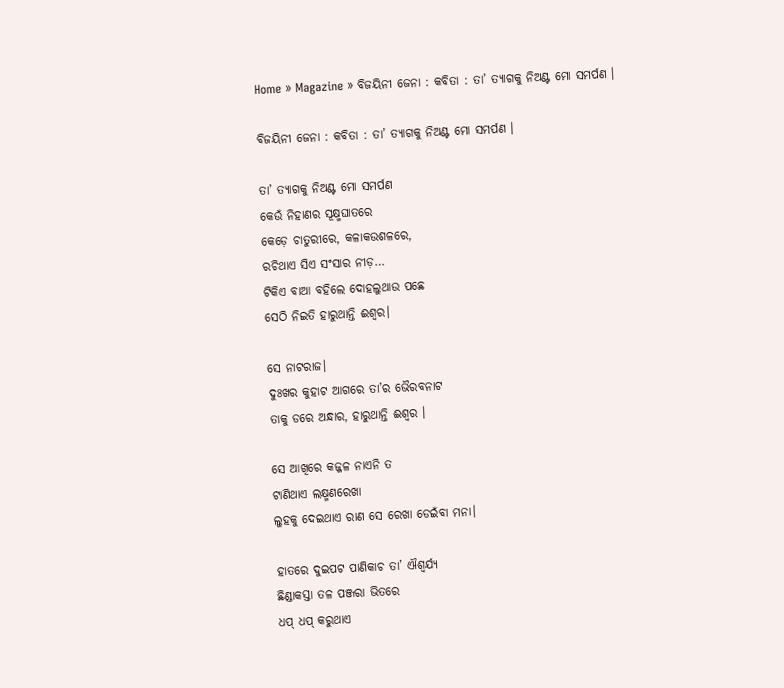Home » Magazine » ବିଜୟିନୀ ଜେନା : କବିତା : ତା’ ତ୍ୟାଗକୁ ନିଅଣ୍ଟ ମୋ ସମର୍ପଣ ।

ବିଜୟିନୀ ଜେନା : କବିତା : ତା’ ତ୍ୟାଗକୁ ନିଅଣ୍ଟ ମୋ ସମର୍ପଣ ।

ତା’ ତ୍ୟାଗକୁ ନିଅଣ୍ଟ ମୋ ସମର୍ପଣ
କେଉଁ ନିହାଣର ସୂକ୍ଷ୍ମଘାତରେ
କେଡ଼େ ଚାତୁରୀରେ, କଳାକଉଶଳରେ,
ରଚିଥାଏ ସିଏ ସଂସାର ନୀଡ଼…
ଟିକିଏ ବାଆ ବହିଲେ ଦୋହଲୁଥାଉ ପଛେ
ସେଠି ନିଇତି ହାରୁଥାନ୍ତି ଈଶ୍ୱର।

ସେ ନାଟରାଜ।
ଦୁଃଖର କୁହାଟ ଆଗରେ ତା’ର ଭୈରବନାଟ
ତାକୁ ଡରେ ଅନ୍ଧାର, ହାରୁଥାନ୍ତି ଈଶ୍ୱର ।

ସେ ଆଖିରେ କଜ୍ଜଳ ନାଏନି ତ
ଟାଣିଥାଏ ଲକ୍ଷ୍ମଣରେଖା
ଲୁହକୁ ଦେଇଥାଏ ରାଣ ସେ ରେଖା ଡେଇଁବା ମନା।

ହାତରେ ଦୁଇପଟ ପାଣିକାଚ ତା’ ଐଶ୍ୱର୍ଯ୍ୟ
ଛିଣ୍ଡାକସ୍ତା ତଳ ପଞ୍ଜରା ଭିତରେ
ଧପ୍ ଧପ୍ କରୁଥାଏ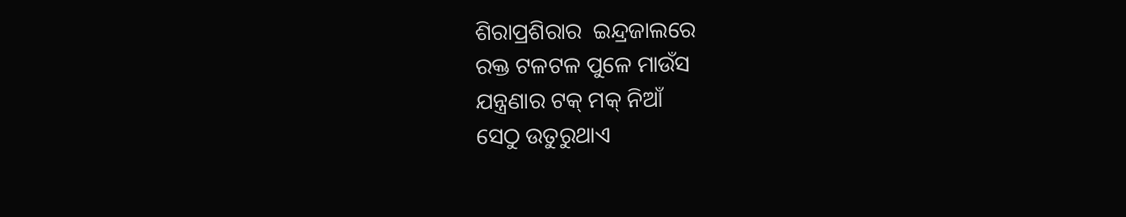ଶିରାପ୍ରଶିରାର  ଇନ୍ଦ୍ରଜାଲରେ
ରକ୍ତ ଟଳଟଳ ପୁଳେ ମାଉଁସ
ଯନ୍ତ୍ରଣାର ଟକ୍ ମକ୍ ନିଆଁ
ସେଠୁ ଉତୁରୁଥାଏ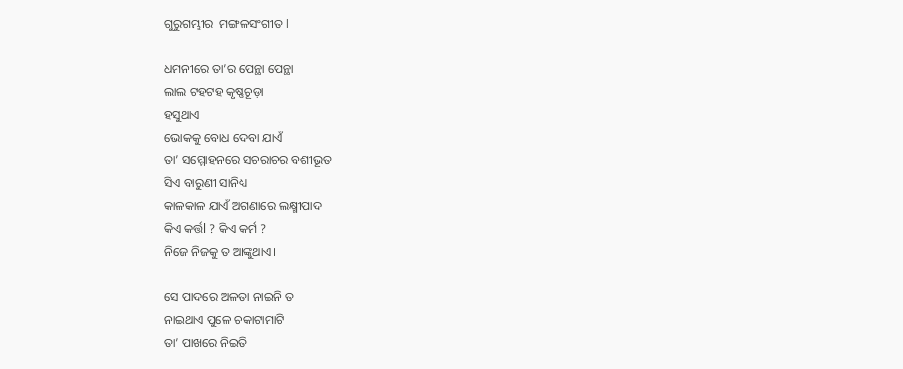ଗୁରୁଗମ୍ଭୀର  ମଙ୍ଗଳସଂଗୀତ l

ଧମନୀରେ ତା’ର ପେନ୍ଥା ପେନ୍ଥା
ଲାଲ ଟହଟହ କୃଷ୍ଣଚୂଡ଼ା
ହସୁଥାଏ
ଭୋକକୁ ବୋଧ ଦେବା ଯାଏଁ
ତା’ ସମ୍ମୋହନରେ ସଚରାଚର ବଶୀଭୂତ
ସିଏ ବାରୁଣୀ ସାନିଧ୍ୟ
କାଳକାଳ ଯାଏଁ ଅଗଣାରେ ଲକ୍ଷ୍ମୀପାଦ
କିଏ କର୍ତ୍ତl ? କିଏ କର୍ମ ?
ନିଜେ ନିଜକୁ ତ ଆଙ୍କୁଥାଏ।

ସେ ପାଦରେ ଅଳତା ନାଇନି ତ
ନାଇଥାଏ ପୁଳେ ଚକାଟାମାଟି
ତା’ ପାଖରେ ନିଇତି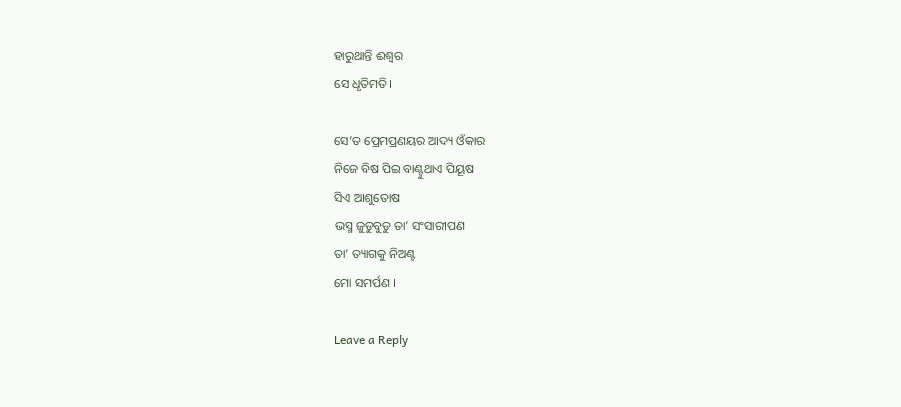ହାରୁଥାନ୍ତି ଈଶ୍ବର
ସେ ଧୃତିମତି।

ସେ’ତ ପ୍ରେମପ୍ରଣୟର ଆଦ୍ୟ ଓଁକାର
ନିଜେ ବିଷ ପିଇ ବାଣ୍ଟୁଥାଏ ପିୟୂଷ
ସିଏ ଆଶୁତୋଷ
ଭସ୍ମ ଜୁଡୁବୁଡୁ ତା’ ସଂସାରୀପଣ
ତା’ ତ୍ୟାଗକୁ ନିଅଣ୍ଟ
ମୋ ସମର୍ପଣ ।

Leave a Reply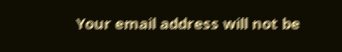Your email address will not be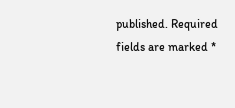published. Required fields are marked *